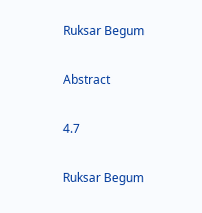Ruksar Begum

Abstract

4.7

Ruksar Begum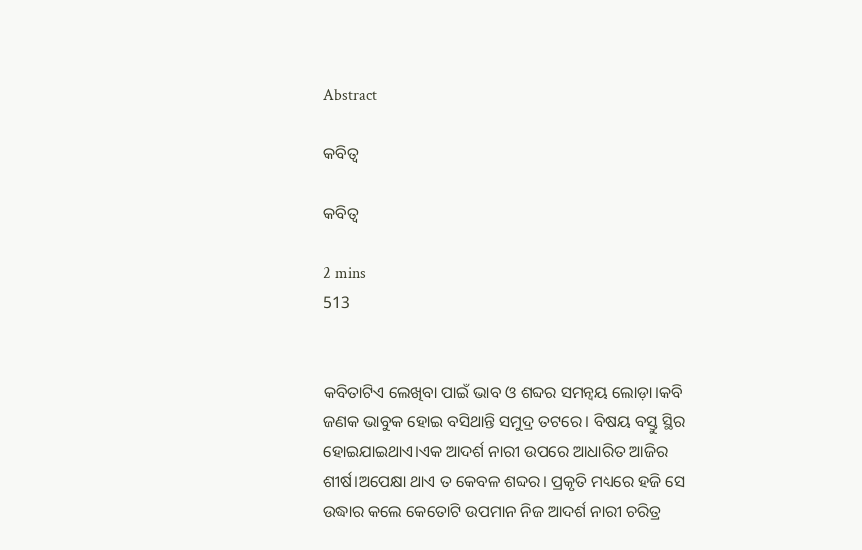Abstract

କବିତ୍ୱ

କବିତ୍ୱ

2 mins
513


କବିତାଟିଏ ଲେଖିବା ପାଇଁ ଭାବ ଓ ଶବ୍ଦର ସମନ୍ୱୟ ଲୋଡ଼ା।କବି ଜଣକ ଭାବୁକ ହୋଇ ବସିଥାନ୍ତି ସମୁଦ୍ର ତଟରେ। ବିଷୟ ବସ୍ତୁ ସ୍ଥିର ହୋଇଯାଇଥାଏ।ଏକ ଆଦର୍ଶ ନାରୀ ଉପରେ ଆଧାରିତ ଆଜିର ଶୀର୍ଷ।ଅପେକ୍ଷା ଥାଏ ତ କେବଳ ଶବ୍ଦର। ପ୍ରକୃତି ମଧ୍ୟରେ ହଜି ସେ ଉଦ୍ଧାର କଲେ କେତୋଟି ଉପମାନ ନିଜ ଆଦର୍ଶ ନାରୀ ଚରିତ୍ର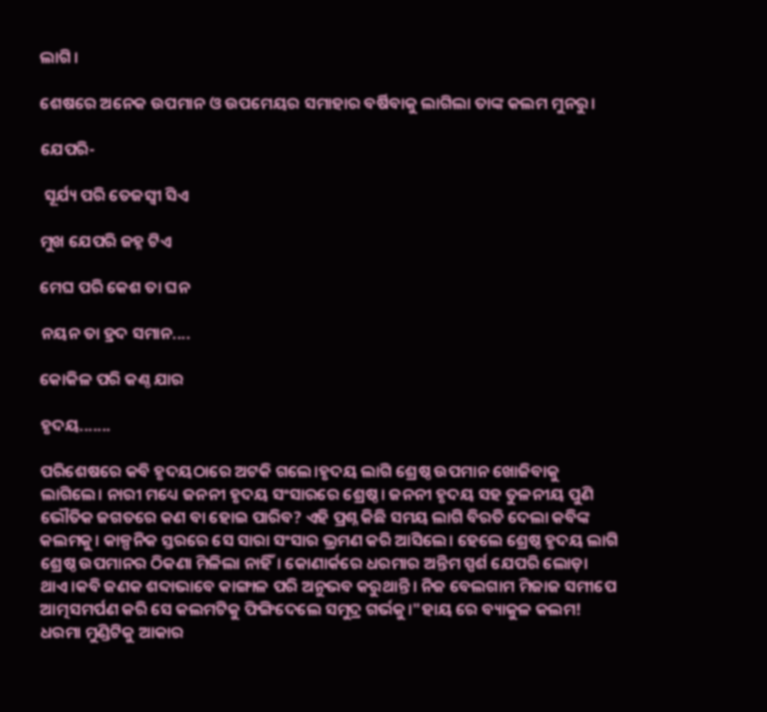ଲାଗି।

ଶେଷରେ ଅନେକ ଉପମାନ ଓ ଉପମେୟର ସମାହାର ବର୍ଷିବାକୁ ଲାଗିଲା ତାଙ୍କ କଲମ ମୁନରୁ।

ଯେପରି-

 ସୂର୍ଯ୍ୟ ପରି ତେଜସ୍ଵୀ ସିଏ

ମୁଖ ଯେପରି ଜହ୍ନ ଟିଏ

ମେଘ ପରି କେଶ ତା ଘନ

ନୟନ ତା ହ୍ରଦ ସମାନ....

କୋକିଳ ପରି କଣ୍ଠ ଯାର

ହୃଦୟ.......

ପରିଶେଷରେ କବି ହୃଦୟଠାରେ ଅଟକି ଗଲେ।ହୃଦୟ ଲାଗି ଶ୍ରେଷ୍ଠ ଉପମାନ ଖୋଜିବାକୁ ଲାଗିଲେ। ନାରୀ ମଧ୍ୟେ ଜନନୀ ହୃଦୟ ସଂସାରରେ ଶ୍ରେଷ୍ଠ। ଜନନୀ ହୃଦୟ ସହ ତୁଳନୀୟ ପୁଣି ଭୌତିକ ଜଗତରେ କଣ ବା ହୋଇ ପାରିବ? ଏହି ପ୍ରଶ୍ନ କିଛି ସମୟ ଲାଗି ବିରତି ଦେଲା କବିଙ୍କ କଲମକୁ। କାଳ୍ପନିକ ସ୍ତରରେ ସେ ସାରା ସଂସାର ଭ୍ରମଣ କରି ଆସିଲେ। ହେଲେ ଶ୍ରେଷ୍ଠ ହୃଦୟ ଲାଗି ଶ୍ରେଷ୍ଠ ଉପମାନର ଠିକଣା ମିଳିଲା ନାହିଁ। କୋଣାର୍କରେ ଧରମାର ଅନ୍ତିମ ସ୍ପର୍ଶ ଯେପରି ଲୋଡ଼ା ଥାଏ।କବି ଜଣକ ଶବ୍ଦାଭାବେ କାଙ୍ଗାଳ ପରି ଅନୁଭବ କରୁଥାନ୍ତି। ନିଜ ବେଲଗାମ ମିଜାଜ ସମୀପେ ଆତ୍ମସମର୍ପଣ କରି ସେ କଲମଟିକୁ ଫିଙ୍ଗିଦେଲେ ସମୁଦ୍ର ଗର୍ଭକୁ।"ହାୟ ରେ ବ୍ୟାକୁଳ କଲମ! ଧରମା ମୁଣ୍ଡିଟିକୁ ଆକାର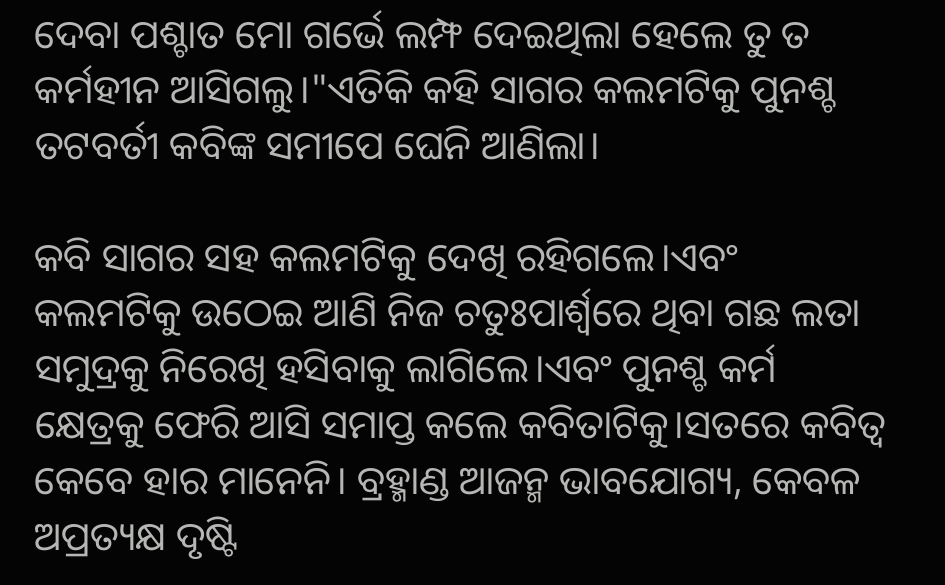ଦେବା ପଶ୍ଚାତ ମୋ ଗର୍ଭେ ଲମ୍ଫ ଦେଇଥିଲା ହେଲେ ତୁ ତ କର୍ମହୀନ ଆସିଗଲୁ।"ଏତିକି କହି ସାଗର କଲମଟିକୁ ପୁନଶ୍ଚ ତଟବର୍ତୀ କବିଙ୍କ ସମୀପେ ଘେନି ଆଣିଲା।

କବି ସାଗର ସହ କଲମଟିକୁ ଦେଖି ରହିଗଲେ।ଏବଂ କଲମଟିକୁ ଉଠେଇ ଆଣି ନିଜ ଚତୁଃପାର୍ଶ୍ବରେ ଥିବା ଗଛ ଲତା ସମୁଦ୍ରକୁ ନିରେଖି ହସିବାକୁ ଲାଗିଲେ।ଏବଂ ପୁନଶ୍ଚ କର୍ମ କ୍ଷେତ୍ରକୁ ଫେରି ଆସି ସମାପ୍ତ କଲେ କବିତାଟିକୁ।ସତରେ କବିତ୍ୱ କେବେ ହାର ମାନେନି। ବ୍ରହ୍ମାଣ୍ଡ ଆଜନ୍ମ ଭାବଯୋଗ୍ୟ, କେବଳ ଅପ୍ରତ୍ୟକ୍ଷ ଦୃଷ୍ଟି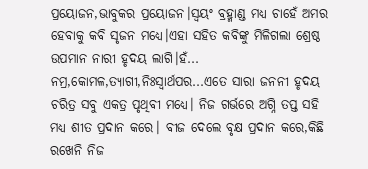ପ୍ରୟୋଜନ,ଭାବୁକର ପ୍ରୟୋଜନ।ସ୍ୱୟଂ ବ୍ରହ୍ମାଣ୍ଡ ମଧ୍ୟ ଚାହେଁ ଅମର ହେବାକୁ କବି ସୃଜନ ମଧ୍ୟେ।ଏହା ସହିତ କବିଙ୍କୁ ମିଳିଗଲା ଶ୍ରେଷ୍ଠ ଉପମାନ ନାରୀ ହୃଦୟ ଲାଗି।ହଁ... ନମ୍ର,କୋମଳ,ତ୍ୟାଗୀ,ନିଃସ୍ୱାର୍ଥପର...ଏତେ ସାରା ଜନନୀ ହୃଦୟ ଚରିତ୍ର ସବୁ ଏକତ୍ର ପୃଥିବୀ ମଧ୍ୟେ। ନିଜ ଗର୍ଭରେ ଅଗ୍ନି ତପ୍ତ ସହି ମଧ୍ୟ ଶୀତ ପ୍ରଦାନ କରେ। ବୀଜ ଦେଲେ ବୃକ୍ଷ ପ୍ରଦାନ କରେ,କିଛି ରଖେନି ନିଜ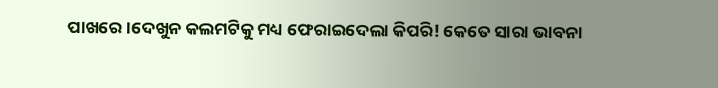ପାଖରେ।ଦେଖୁନ କଲମଟିକୁ ମଧ୍ୟ ଫେରାଇଦେଲା କିପରି! କେତେ ସାରା ଭାବନା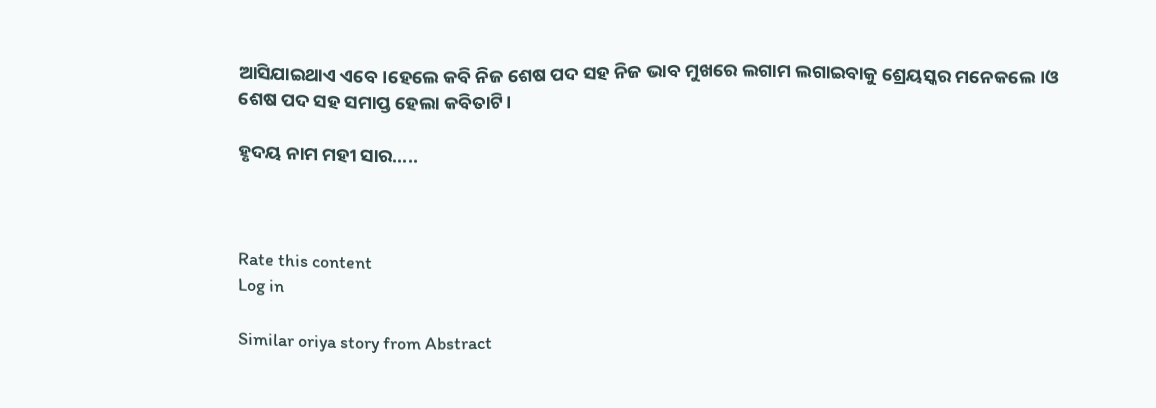ଆସିଯାଇଥାଏ ଏବେ।ହେଲେ କବି ନିଜ ଶେଷ ପଦ ସହ ନିଜ ଭାବ ମୁଖରେ ଲଗାମ ଲଗାଇବାକୁ ଶ୍ରେୟସ୍କର ମନେକଲେ।ଓ ଶେଷ ପଦ ସହ ସମାପ୍ତ ହେଲା କବିତାଟି।

ହୃଦୟ ନାମ ମହୀ ସାର.....



Rate this content
Log in

Similar oriya story from Abstract